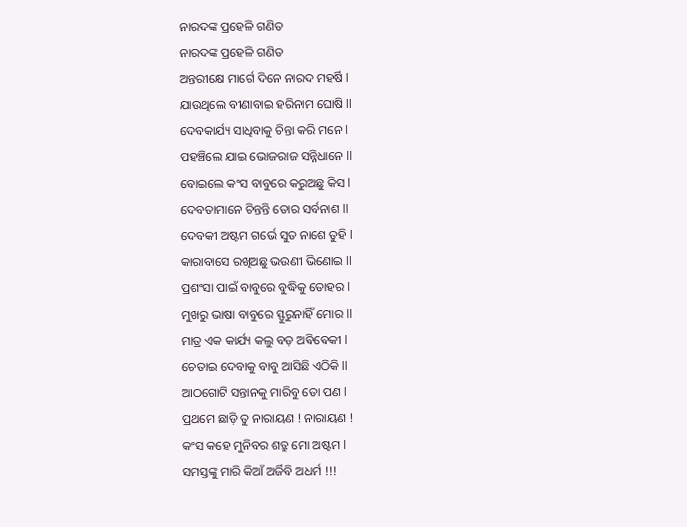ନାରଦଙ୍କ ପ୍ରହେଳି ଗଣିତ
ନାରଦଙ୍କ ପ୍ରହେଳି ଗଣିତ
ଅନ୍ତରୀକ୍ଷେ ମାର୍ଗେ ଦିନେ ନାରଦ ମହର୍ଷି l
ଯାଉଥିଲେ ବୀଣାବାଇ ହରିନାମ ଘୋଷି ll
ଦେବକାର୍ଯ୍ୟ ସାଧିବାକୁ ଚିନ୍ତା କରି ମନେ l
ପହଞ୍ଚିଲେ ଯାଇ ଭୋଜରାଜ ସନ୍ନିଧାନେ ll
ବୋଇଲେ କଂସ ବାବୁରେ କରୁଅଛୁ କିସ l
ଦେବତାମାନେ ଚିନ୍ତନ୍ତି ତୋର ସର୍ବନାଶ ll
ଦେବକୀ ଅଷ୍ଟମ ଗର୍ଭେ ସୁତ ନାଶେ ତୁହି l
କାରାବାସେ ରଖିଅଛୁ ଭଉଣୀ ଭିଣୋଇ ll
ପ୍ରଶଂସା ପାଇଁ ବାବୁରେ ବୁଦ୍ଧିକୁ ତୋହର l
ମୁଖରୁ ଭାଷା ବାବୁରେ ସ୍ଫୁରୁନାହିଁ ମୋର ll
ମାତ୍ର ଏକ କାର୍ଯ୍ୟ କଲୁ ବଡ଼ ଅଵିଵେକୀ l
ଚେତାଇ ଦେବାକୁ ବାବୁ ଆସିଛି ଏଠିକି ll
ଆଠଗୋଟି ସନ୍ତାନକୁ ମାରିବୁ ତୋ ପଣ l
ପ୍ରଥମେ ଛାଡ଼ି ତୁ ନାରାୟଣ ! ନାରାୟଣ !
କଂସ କହେ ମୁନିବର ଶତ୍ରୁ ମୋ ଅଷ୍ଟମ l
ସମସ୍ତଙ୍କୁ ମାରି କିଆଁ ଅର୍ଜିବି ଅଧର୍ମ !!!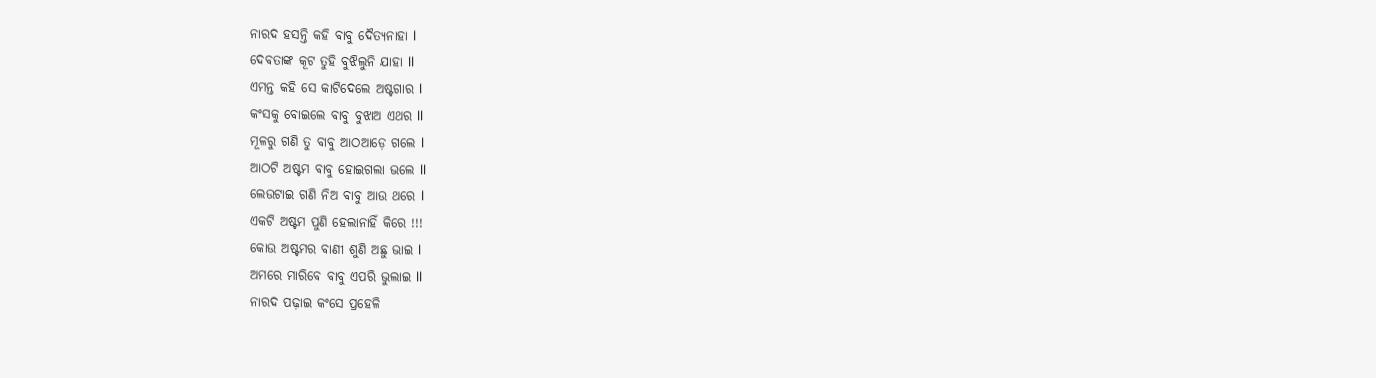ନାରଦ ହସନ୍ତି କହି ବାବୁ ଦୈତ୍ୟନାହା l
ଦେବତାଙ୍କ କୂଟ ତୁହି ବୁଝିଲୁନି ଯାହା ll
ଏମନ୍ତ କହି ସେ କାଟିଦେଲେ ଅଷ୍ଟଗାର l
କଂସକୁ ବୋଇଲେ ବାବୁ ବୁଝାଅ ଏଥର ll
ମୂଳରୁ ଗଣି ତୁ ବାବୁ ଆଠଆଡ଼େ ଗଲେ l
ଆଠଟି ଅଷ୍ଟମ ବାବୁ ହୋଇଗଲା ଭଲେ ll
ଲେଉଟାଇ ଗଣି ନିଅ ବାବୁ ଆଉ ଥରେ l
ଏକଟି ଅଷ୍ଟମ ପୁଣି ହେଲାନାହିଁ କିରେ !!!
କୋଉ ଅଷ୍ଟମର ବାଣୀ ଶୁଣି ଅଛୁ ଭାଇ l
ଅମରେ ମାରିବେ ବାବୁ ଏପରି ଭୁଲାଇ ll
ନାରଦ ପଢ଼ାଇ କଂସେ ପ୍ରହେଳି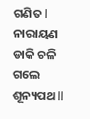ଗଣିତ l
ନାରାୟଣ ଡାକି ଚଳି ଗଲେ ଶୂନ୍ୟପଥ ll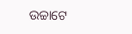ଉଚ୍ଚାଟେ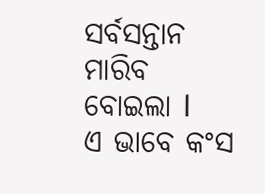ସର୍ବସନ୍ତାନ ମାରିବ ବୋଇଲା l
ଏ ଭାବେ କଂସ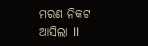ମରଣ ନିକଟ ଆସିଲା ll